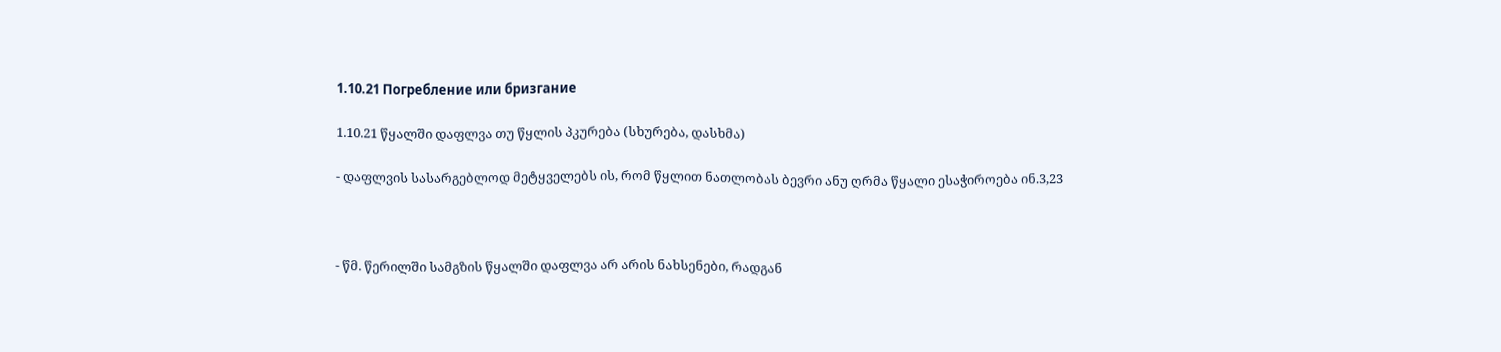1.10.21 Погребление или бризгание

1.10.21 წყალში დაფლვა თუ წყლის პკურება (სხურება, დასხმა)

- დაფლვის სასარგებლოდ მეტყველებს ის, რომ წყლით ნათლობას ბევრი ანუ ღრმა წყალი ესაჭიროება ინ.3,23



- წმ. წერილში სამგზის წყალში დაფლვა არ არის ნახსენები, რადგან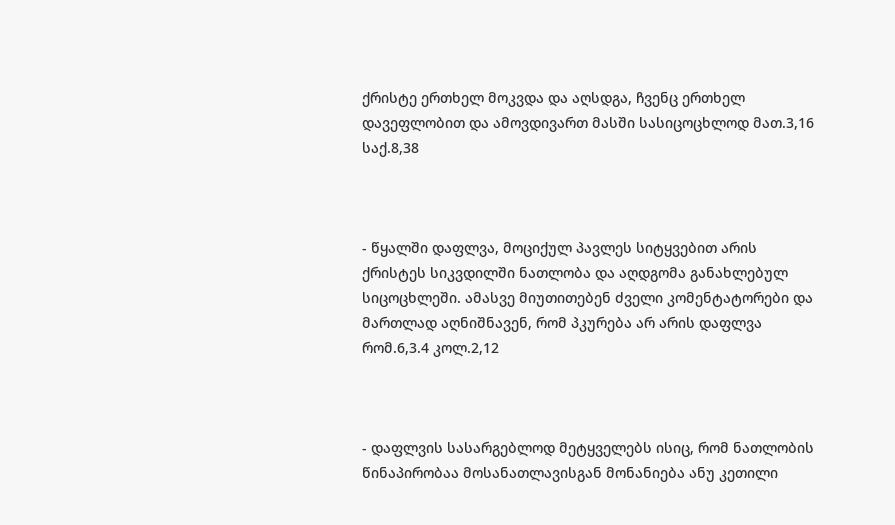ქრისტე ერთხელ მოკვდა და აღსდგა, ჩვენც ერთხელ დავეფლობით და ამოვდივართ მასში სასიცოცხლოდ მათ.3,16 საქ.8,38



- წყალში დაფლვა, მოციქულ პავლეს სიტყვებით არის ქრისტეს სიკვდილში ნათლობა და აღდგომა განახლებულ სიცოცხლეში. ამასვე მიუთითებენ ძველი კომენტატორები და მართლად აღნიშნავენ, რომ პკურება არ არის დაფლვა რომ.6,3.4 კოლ.2,12



- დაფლვის სასარგებლოდ მეტყველებს ისიც, რომ ნათლობის წინაპირობაა მოსანათლავისგან მონანიება ანუ კეთილი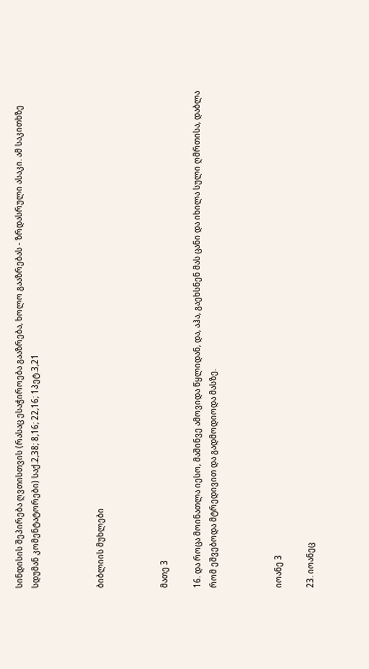სინდისის შეპირება ღვთისთვის (რასაც ესაჭიროება გააზრება, ხოლო გააზრებას - ზრდასრული ასაკი. ამ საკითხზე სდუმან კომენტატორები) საქ.2,38; 8,16; 22,16; 1პეტ.3,21



ბიბლიის მუხლები



მათე 3

16. და როცა მოინათლა იესო, მაშინვე ამოვიდა წყლიდან, და, აჰა, გაეხსნენ მას ცანი და იხილა სული ღმრთისა, დაბლა რომ ეშვებოდა მტრედივით და გადმოდიოდა მასზე.



იოანე 3

23. იოანეც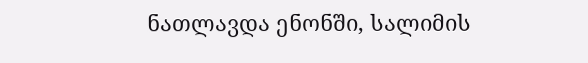ნათლავდა ენონში, სალიმის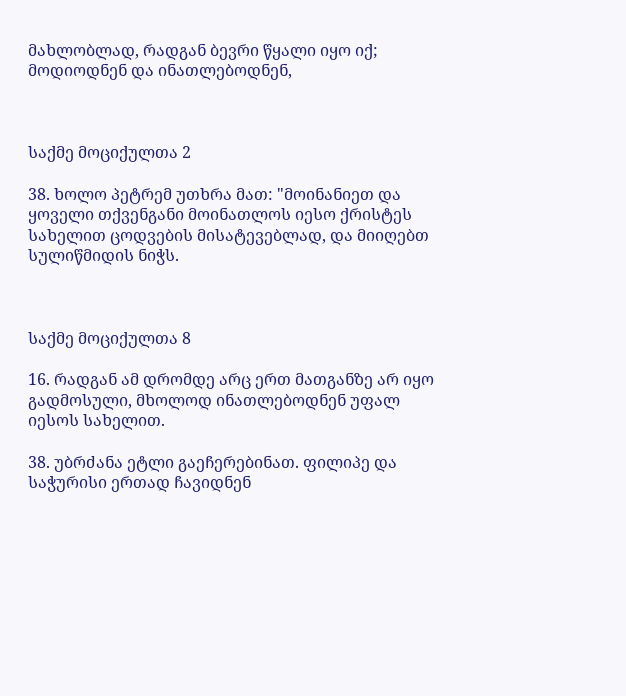მახლობლად, რადგან ბევრი წყალი იყო იქ; მოდიოდნენ და ინათლებოდნენ,



საქმე მოციქულთა 2

38. ხოლო პეტრემ უთხრა მათ: "მოინანიეთ და ყოველი თქვენგანი მოინათლოს იესო ქრისტეს სახელით ცოდვების მისატევებლად, და მიიღებთ სულიწმიდის ნიჭს.



საქმე მოციქულთა 8

16. რადგან ამ დრომდე არც ერთ მათგანზე არ იყო გადმოსული, მხოლოდ ინათლებოდნენ უფალ იესოს სახელით.

38. უბრძანა ეტლი გაეჩერებინათ. ფილიპე და საჭურისი ერთად ჩავიდნენ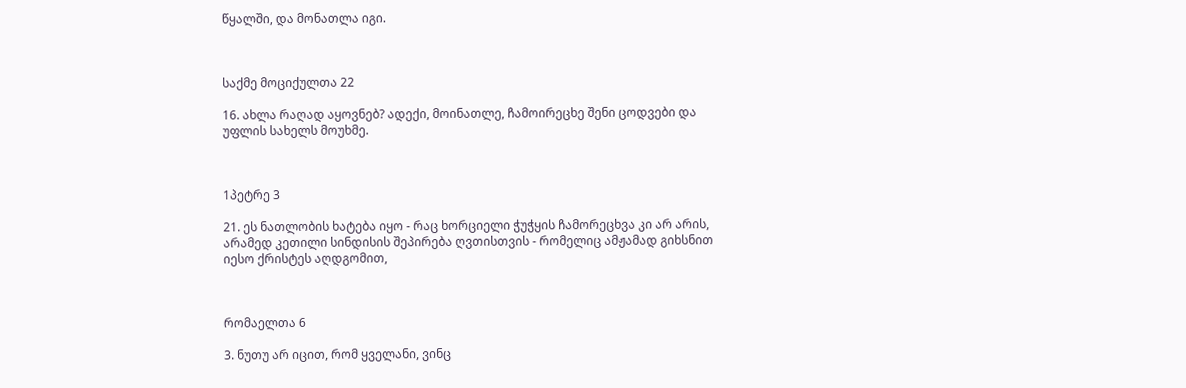წყალში, და მონათლა იგი.



საქმე მოციქულთა 22

16. ახლა რაღად აყოვნებ? ადექი, მოინათლე, ჩამოირეცხე შენი ცოდვები და უფლის სახელს მოუხმე.



1პეტრე 3

21. ეს ნათლობის ხატება იყო - რაც ხორციელი ჭუჭყის ჩამორეცხვა კი არ არის, არამედ კეთილი სინდისის შეპირება ღვთისთვის - რომელიც ამჟამად გიხსნით იესო ქრისტეს აღდგომით,



რომაელთა 6

3. ნუთუ არ იცით, რომ ყველანი, ვინც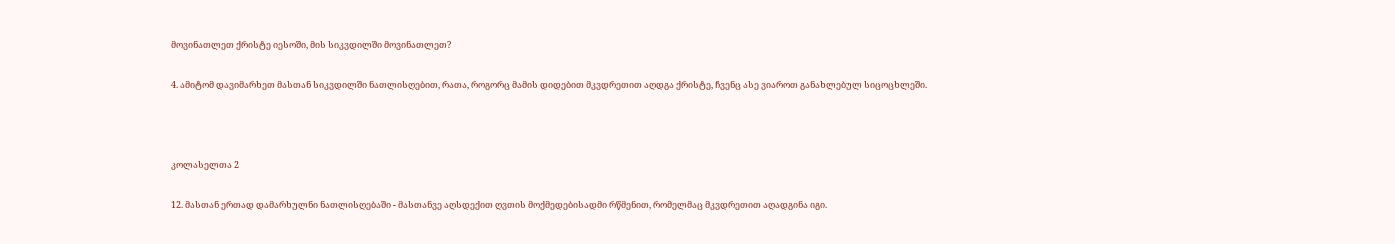მოვინათლეთ ქრისტე იესოში, მის სიკვდილში მოვინათლეთ?

4. ამიტომ დავიმარხეთ მასთან სიკვდილში ნათლისღებით, რათა, როგორც მამის დიდებით მკვდრეთით აღდგა ქრისტე, ჩვენც ასე ვიაროთ განახლებულ სიცოცხლეში.



კოლასელთა 2

12. მასთან ერთად დამარხულნი ნათლისღებაში - მასთანვე აღსდექით ღვთის მოქმედებისადმი რწმენით, რომელმაც მკვდრეთით აღადგინა იგი.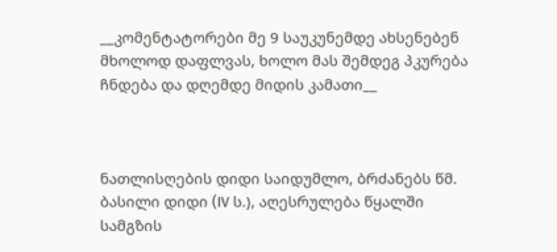__კომენტატორები მე 9 საუკუნემდე ახსენებენ მხოლოდ დაფლვას, ხოლო მას შემდეგ პკურება ჩნდება და დღემდე მიდის კამათი__



ნათლისღების დიდი საიდუმლო, ბრძანებს წმ. ბასილი დიდი (IV ს.), აღესრულება წყალში სამგზის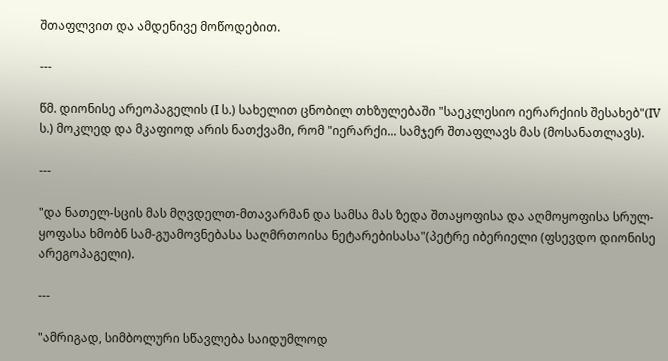შთაფლვით და ამდენივე მოწოდებით.

---

წმ. დიონისე არეოპაგელის (I ს.) სახელით ცნობილ თხზულებაში "საეკლესიო იერარქიის შესახებ"(IV ს.) მოკლედ და მკაფიოდ არის ნათქვამი, რომ "იერარქი... სამჯერ შთაფლავს მას (მოსანათლავს).

---

"და ნათელ-სცის მას მღვდელთ-მთავარმან და სამსა მას ზედა შთაყოფისა და აღმოყოფისა სრულ-ყოფასა ხმობნ სამ-გუამოვნებასა საღმრთოისა ნეტარებისასა"(პეტრე იბერიელი (ფსევდო დიონისე არეგოპაგელი).

---

"ამრიგად, სიმბოლური სწავლება საიდუმლოდ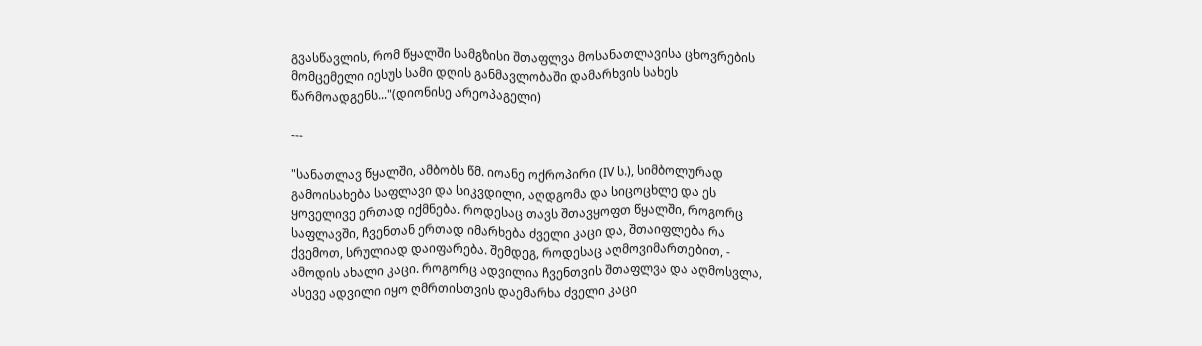გვასწავლის, რომ წყალში სამგზისი შთაფლვა მოსანათლავისა ცხოვრების მომცემელი იესუს სამი დღის განმავლობაში დამარხვის სახეს წარმოადგენს..."(დიონისე არეოპაგელი)

---

"სანათლავ წყალში, ამბობს წმ. იოანე ოქროპირი (IV ს.), სიმბოლურად გამოისახება საფლავი და სიკვდილი, აღდგომა და სიცოცხლე და ეს ყოველივე ერთად იქმნება. როდესაც თავს შთავყოფთ წყალში, როგორც საფლავში, ჩვენთან ერთად იმარხება ძველი კაცი და, შთაიფლება რა ქვემოთ, სრულიად დაიფარება. შემდეგ, როდესაც აღმოვიმართებით, - ამოდის ახალი კაცი. როგორც ადვილია ჩვენთვის შთაფლვა და აღმოსვლა, ასევე ადვილი იყო ღმრთისთვის დაემარხა ძველი კაცი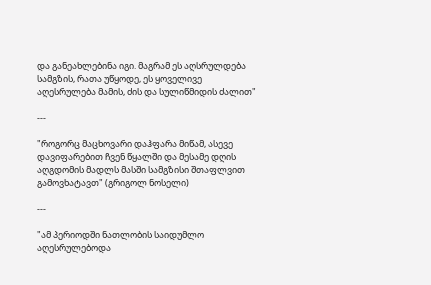და განეახლებინა იგი. მაგრამ ეს აღსრულდება სამგზის, რათა უწყოდე, ეს ყოველივე აღესრულება მამის, ძის და სულიწმიდის ძალით"

---

"როგორც მაცხოვარი დაჰფარა მიწამ, ასევე დავიფარებით ჩვენ წყალში და მესამე დღის აღგდომის მადლს მასში სამგზისი შთაფლვით გამოვხატავთ" (გრიგოლ ნოსელი)

---

"ამ პერიოდში ნათლობის საიდუმლო აღესრულებოდა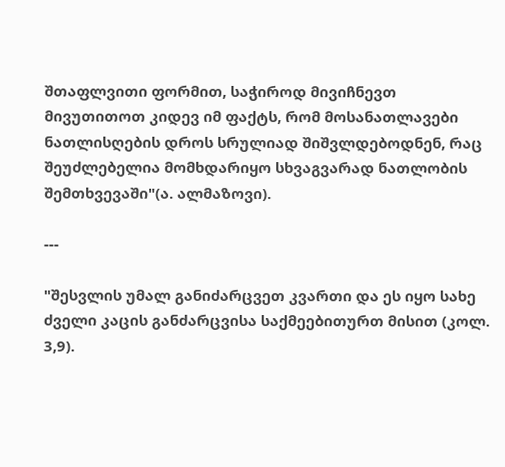შთაფლვითი ფორმით, საჭიროდ მივიჩნევთ მივუთითოთ კიდევ იმ ფაქტს, რომ მოსანათლავები ნათლისღების დროს სრულიად შიშვლდებოდნენ, რაც შეუძლებელია მომხდარიყო სხვაგვარად ნათლობის შემთხვევაში"(ა. ალმაზოვი).

---

"შესვლის უმალ განიძარცვეთ კვართი და ეს იყო სახე ძველი კაცის განძარცვისა საქმეებითურთ მისით (კოლ. 3,9).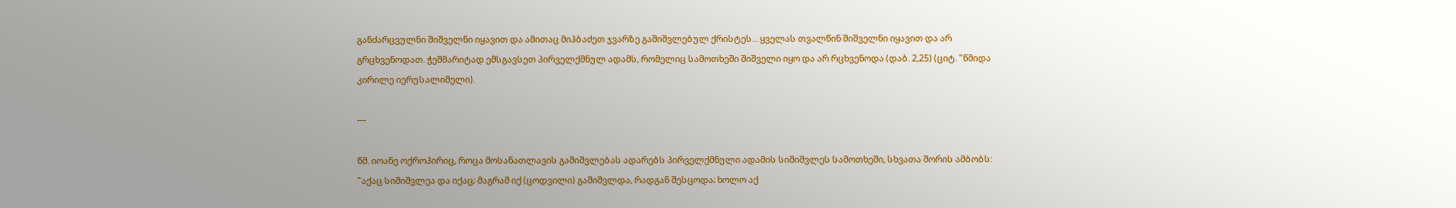განძარცვულნი შიშველნი იყავით და ამითაც მიჰბაძეთ ჯვარზე გაშიშვლებულ ქრისტეს... ყველას თვალწინ შიშველნი იყავით და არ გრცხვენოდათ. ჭეშმარიტად ემსგავსეთ პირველქმნულ ადამს, რომელიც სამოთხეში შიშველი იყო და არ რცხვენოდა (დაბ. 2,25) (ციტ. "წმიდა კირილე იერუსალიმელი).

---

წმ. იოანე ოქროპირიც, როცა მოსანათლავის გაშიშვლებას ადარებს პირველქმნული ადამის სიშიშვლეს სამოთხეში, სხვათა შორის ამბობს: "აქაც სიშიშვლეა და იქაც; მაგრამ იქ (ცოდვილი) გაშიშვლდა, რადგან შესცოდა; ხოლო აქ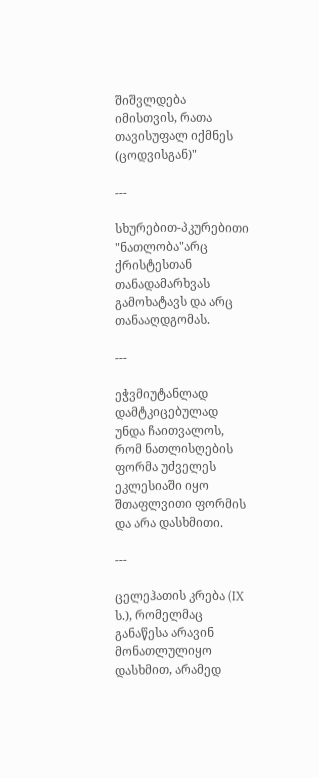შიშვლდება იმისთვის, რათა თავისუფალ იქმნეს (ცოდვისგან)"

---

სხურებით-პკურებითი "ნათლობა"არც ქრისტესთან თანადამარხვას გამოხატავს და არც თანააღდგომას.

---

ეჭვმიუტანლად დამტკიცებულად უნდა ჩაითვალოს, რომ ნათლისღების ფორმა უძველეს ეკლესიაში იყო შთაფლვითი ფორმის და არა დასხმითი.

---

ცელეჰათის კრება (IX ს.), რომელმაც განაწესა არავინ მონათლულიყო დასხმით, არამედ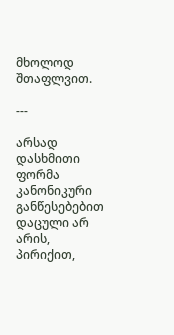მხოლოდ შთაფლვით.

---

არსად დასხმითი ფორმა კანონიკური განწესებებით დაცული არ არის, პირიქით,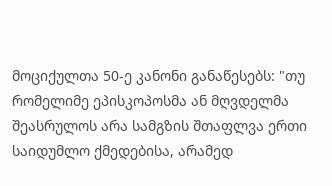მოციქულთა 50-ე კანონი განაწესებს: "თუ რომელიმე ეპისკოპოსმა ან მღვდელმა შეასრულოს არა სამგზის შთაფლვა ერთი საიდუმლო ქმედებისა, არამედ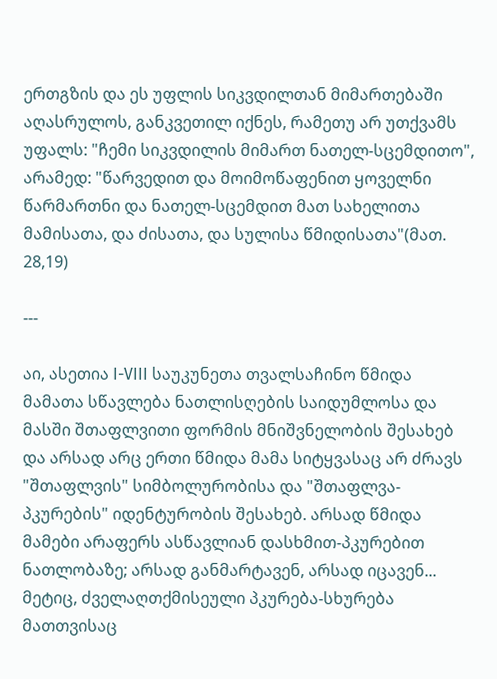ერთგზის და ეს უფლის სიკვდილთან მიმართებაში აღასრულოს, განკვეთილ იქნეს, რამეთუ არ უთქვამს უფალს: "ჩემი სიკვდილის მიმართ ნათელ-სცემდითო", არამედ: "წარვედით და მოიმოწაფენით ყოველნი წარმართნი და ნათელ-სცემდით მათ სახელითა მამისათა, და ძისათა, და სულისა წმიდისათა"(მათ. 28,19)

---

აი, ასეთია I-VIII საუკუნეთა თვალსაჩინო წმიდა მამათა სწავლება ნათლისღების საიდუმლოსა და მასში შთაფლვითი ფორმის მნიშვნელობის შესახებ და არსად არც ერთი წმიდა მამა სიტყვასაც არ ძრავს "შთაფლვის" სიმბოლურობისა და "შთაფლვა-პკურების" იდენტურობის შესახებ. არსად წმიდა მამები არაფერს ასწავლიან დასხმით-პკურებით ნათლობაზე; არსად განმარტავენ, არსად იცავენ... მეტიც, ძველაღთქმისეული პკურება-სხურება მათთვისაც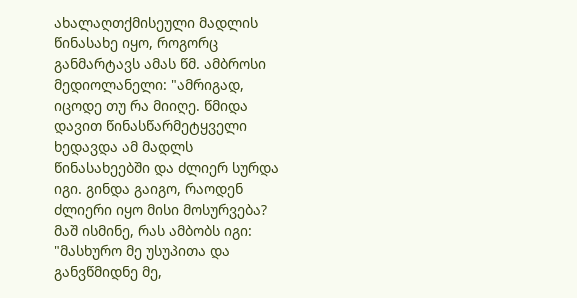ახალაღთქმისეული მადლის წინასახე იყო, როგორც განმარტავს ამას წმ. ამბროსი მედიოლანელი: "ამრიგად, იცოდე თუ რა მიიღე. წმიდა დავით წინასწარმეტყველი ხედავდა ამ მადლს წინასახეებში და ძლიერ სურდა იგი. გინდა გაიგო, რაოდენ ძლიერი იყო მისი მოსურვება? მაშ ისმინე, რას ამბობს იგი: "მასხურო მე უსუპითა და განვწმიდნე მე,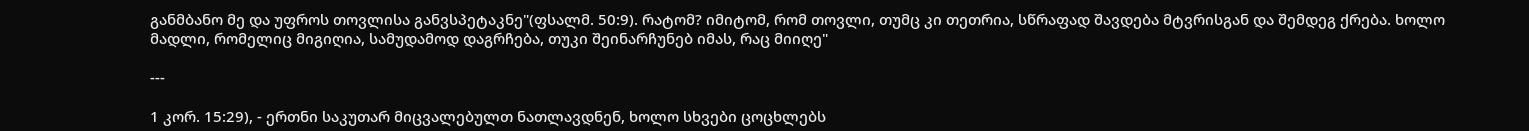განმბანო მე და უფროს თოვლისა განვსპეტაკნე"(ფსალმ. 50:9). რატომ? იმიტომ, რომ თოვლი, თუმც კი თეთრია, სწრაფად შავდება მტვრისგან და შემდეგ ქრება. ხოლო მადლი, რომელიც მიგიღია, სამუდამოდ დაგრჩება, თუკი შეინარჩუნებ იმას, რაც მიიღე"

---

1 კორ. 15:29), - ერთნი საკუთარ მიცვალებულთ ნათლავდნენ, ხოლო სხვები ცოცხლებს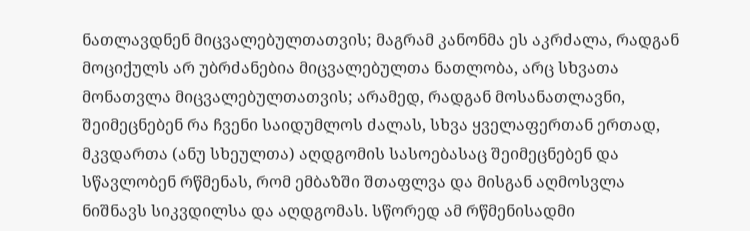ნათლავდნენ მიცვალებულთათვის; მაგრამ კანონმა ეს აკრძალა, რადგან მოციქულს არ უბრძანებია მიცვალებულთა ნათლობა, არც სხვათა მონათვლა მიცვალებულთათვის; არამედ, რადგან მოსანათლავნი, შეიმეცნებენ რა ჩვენი საიდუმლოს ძალას, სხვა ყველაფერთან ერთად, მკვდართა (ანუ სხეულთა) აღდგომის სასოებასაც შეიმეცნებენ და სწავლობენ რწმენას, რომ ემბაზში შთაფლვა და მისგან აღმოსვლა ნიშნავს სიკვდილსა და აღდგომას. სწორედ ამ რწმენისადმი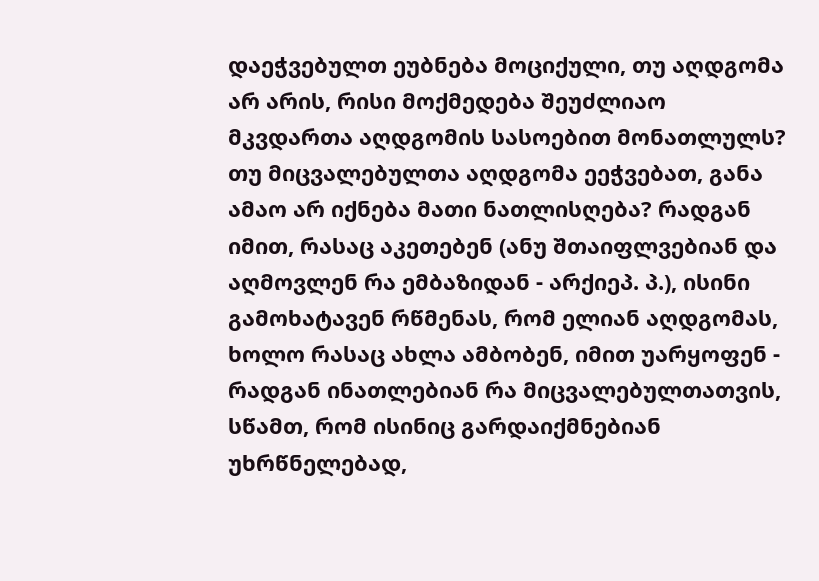დაეჭვებულთ ეუბნება მოციქული, თუ აღდგომა არ არის, რისი მოქმედება შეუძლიაო მკვდართა აღდგომის სასოებით მონათლულს? თუ მიცვალებულთა აღდგომა ეეჭვებათ, განა ამაო არ იქნება მათი ნათლისღება? რადგან იმით, რასაც აკეთებენ (ანუ შთაიფლვებიან და აღმოვლენ რა ემბაზიდან - არქიეპ. პ.), ისინი გამოხატავენ რწმენას, რომ ელიან აღდგომას, ხოლო რასაც ახლა ამბობენ, იმით უარყოფენ - რადგან ინათლებიან რა მიცვალებულთათვის, სწამთ, რომ ისინიც გარდაიქმნებიან უხრწნელებად,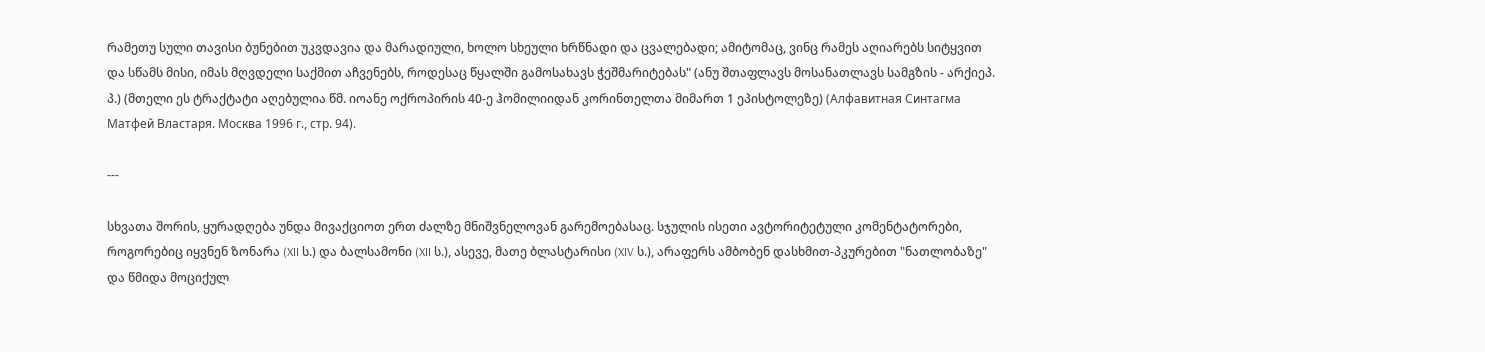რამეთუ სული თავისი ბუნებით უკვდავია და მარადიული, ხოლო სხეული ხრწნადი და ცვალებადი; ამიტომაც, ვინც რამეს აღიარებს სიტყვით და სწამს მისი, იმას მღვდელი საქმით აჩვენებს, როდესაც წყალში გამოსახავს ჭეშმარიტებას" (ანუ შთაფლავს მოსანათლავს სამგზის - არქიეპ. პ.) (მთელი ეს ტრაქტატი აღებულია წმ. იოანე ოქროპირის 40-ე ჰომილიიდან კორინთელთა მიმართ 1 ეპისტოლეზე) (Алфавитная Синтагма Матфей Властаря. Москва 1996 г., стр. 94).

---

სხვათა შორის, ყურადღება უნდა მივაქციოთ ერთ ძალზე მნიშვნელოვან გარემოებასაც. სჯულის ისეთი ავტორიტეტული კომენტატორები, როგორებიც იყვნენ ზონარა (XII ს.) და ბალსამონი (XII ს.), ასევე, მათე ბლასტარისი (XIV ს.), არაფერს ამბობენ დასხმით-პკურებით "ნათლობაზე" და წმიდა მოციქულ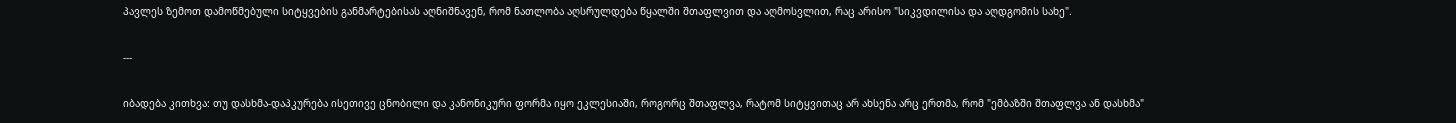პავლეს ზემოთ დამოწმებული სიტყვების განმარტებისას აღნიშნავენ, რომ ნათლობა აღსრულდება წყალში შთაფლვით და აღმოსვლით, რაც არისო "სიკვდილისა და აღდგომის სახე".

---

იბადება კითხვა: თუ დასხმა-დაპკურება ისეთივე ცნობილი და კანონიკური ფორმა იყო ეკლესიაში, როგორც შთაფლვა, რატომ სიტყვითაც არ ახსენა არც ერთმა, რომ "ემბაზში შთაფლვა ან დასხმა"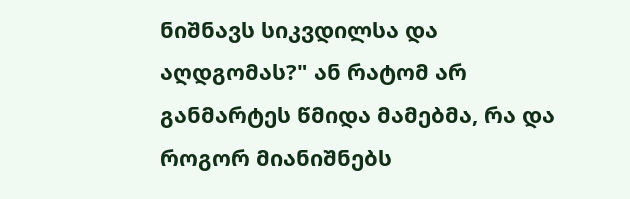ნიშნავს სიკვდილსა და აღდგომას?" ან რატომ არ განმარტეს წმიდა მამებმა, რა და როგორ მიანიშნებს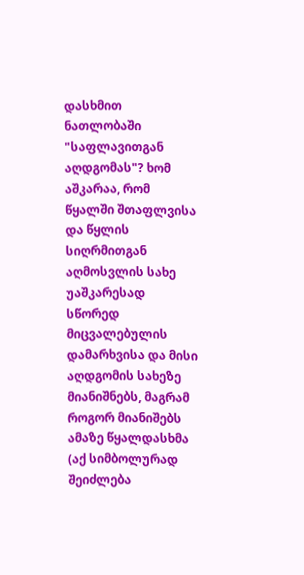დასხმით ნათლობაში "საფლავითგან აღდგომას"? ხომ აშკარაა, რომ წყალში შთაფლვისა და წყლის სიღრმითგან აღმოსვლის სახე უაშკარესად სწორედ მიცვალებულის დამარხვისა და მისი აღდგომის სახეზე მიანიშნებს, მაგრამ როგორ მიანიშებს ამაზე წყალდასხმა (აქ სიმბოლურად შეიძლება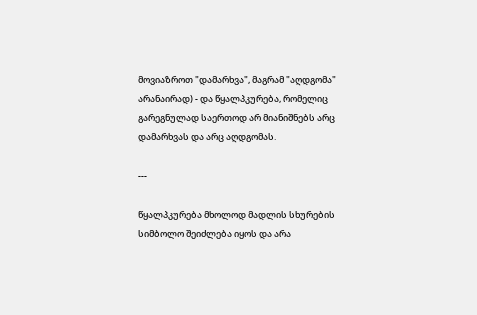მოვიაზროთ "დამარხვა", მაგრამ "აღდგომა" არანაირად) - და წყალპკურება, რომელიც გარეგნულად საერთოდ არ მიანიშნებს არც დამარხვას და არც აღდგომას.

---

წყალპკურება მხოლოდ მადლის სხურების სიმბოლო შეიძლება იყოს და არა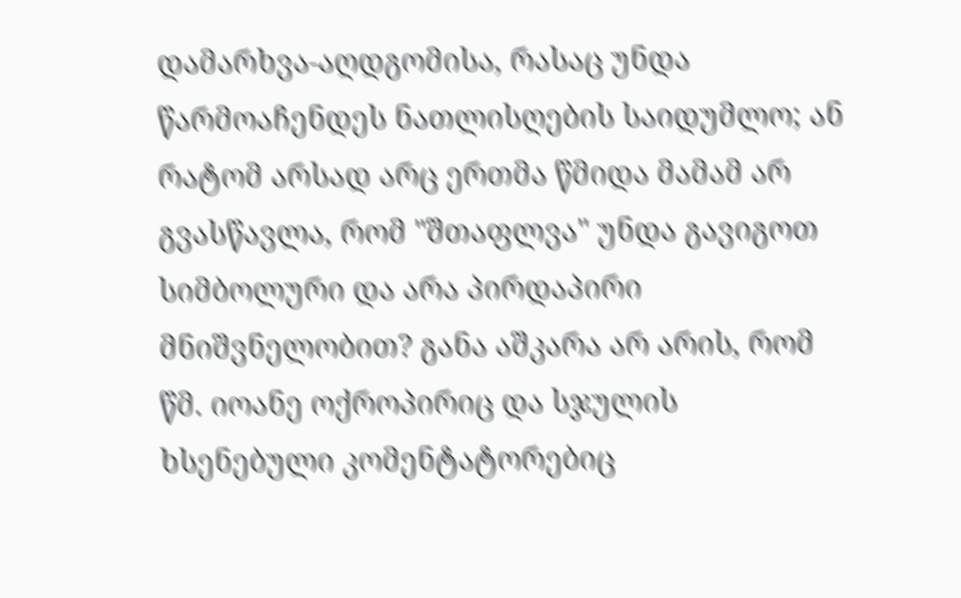დამარხვა-აღდგომისა, რასაც უნდა წარმოაჩენდეს ნათლისღების საიდუმლო; ან რატომ არსად არც ერთმა წმიდა მამამ არ გვასწავლა, რომ "შთაფლვა" უნდა გავიგოთ სიმბოლური და არა პირდაპირი მნიშვნელობით? განა აშკარა არ არის, რომ წმ. იოანე ოქროპირიც და სჯულის ხსენებული კომენტატორებიც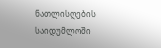ნათლისღების საიდუმლოში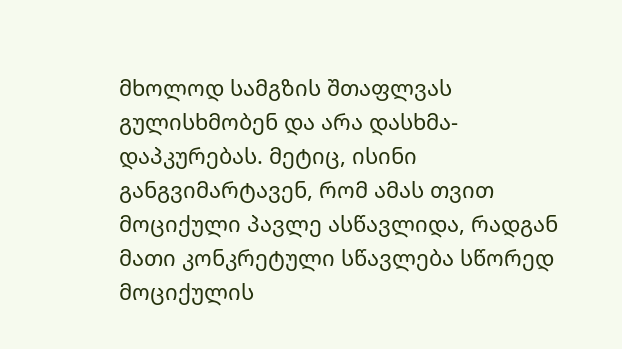მხოლოდ სამგზის შთაფლვას გულისხმობენ და არა დასხმა-დაპკურებას. მეტიც, ისინი განგვიმარტავენ, რომ ამას თვით მოციქული პავლე ასწავლიდა, რადგან მათი კონკრეტული სწავლება სწორედ მოციქულის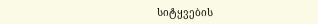სიტყვების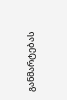განმარტებას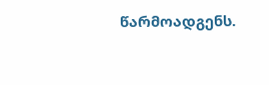წარმოადგენს.